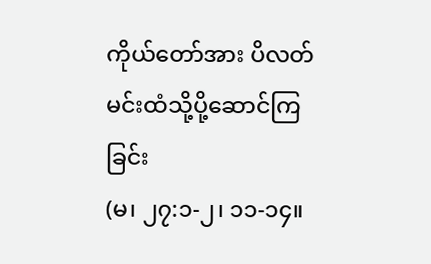ကိုယ်တော်အား ပိလတ်မင်းထံသို့ပို့ဆောင်ကြခြင်း
(မ၊ ၂၇:၁-၂၊ ၁၁-၁၄။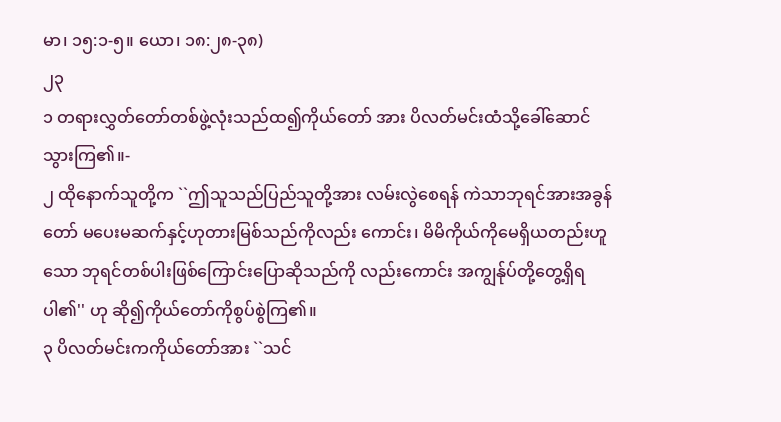မာ၊ ၁၅:၁-၅။ ယော၊ ၁၈:၂၈-၃၈)
၂၃
၁ တရားလွှတ်တော်တစ်ဖွဲ့လုံးသည်ထ၍ကိုယ်တော် အား ပိလတ်မင်းထံသို့ခေါ်ဆောင်သွားကြ၏။-
၂ ထိုနောက်သူတို့က ``ဤသူသည်ပြည်သူတို့အား လမ်းလွဲစေရန် ကဲသာဘုရင်အားအခွန်တော် မပေးမဆက်နှင့်ဟုတားမြစ်သည်ကိုလည်း ကောင်း၊ မိမိကိုယ်ကိုမေရှိယတည်းဟူသော ဘုရင်တစ်ပါးဖြစ်ကြောင်းပြောဆိုသည်ကို လည်းကောင်း အကျွန်ုပ်တို့တွေ့ရှိရပါ၏'' ဟု ဆို၍ကိုယ်တော်ကိုစွပ်စွဲကြ၏။
၃ ပိလတ်မင်းကကိုယ်တော်အား ``သင်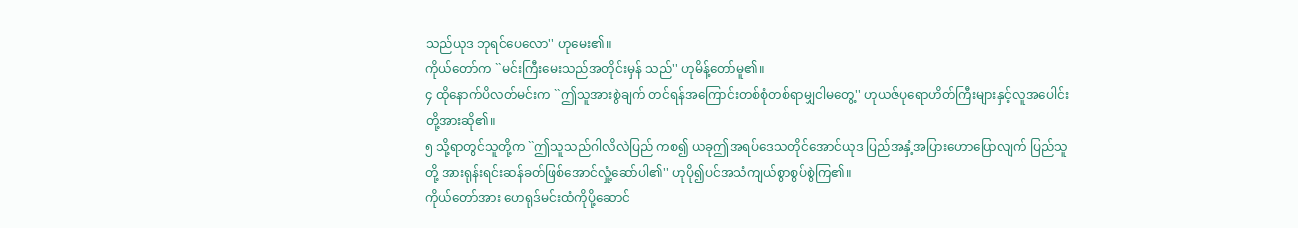သည်ယုဒ ဘုရင်ပေလော'' ဟုမေး၏။
ကိုယ်တော်က ``မင်းကြီးမေးသည်အတိုင်းမှန် သည်'' ဟုမိန့်တော်မူ၏။
၄ ထိုနောက်ပိလတ်မင်းက ``ဤသူအားစွဲချက် တင်ရန်အကြောင်းတစ်စုံတစ်ရာမျှငါမတွေ့'' ဟုယဇ်ပုရောဟိတ်ကြီးများနှင့်လူအပေါင်း တို့အားဆို၏။
၅ သို့ရာတွင်သူတို့က ``ဤသူသည်ဂါလိလဲပြည် ကစ၍ ယခုဤအရပ်ဒေသတိုင်အောင်ယုဒ ပြည်အနှံ့အပြားဟောပြောလျက် ပြည်သူတို့ အားရုန်းရင်းဆန်ခတ်ဖြစ်အောင်လှုံ့ဆော်ပါ၏'' ဟုပို၍ပင်အသံကျယ်စွာစွပ်စွဲကြ၏။
ကိုယ်တော်အား ဟေရုဒ်မင်းထံကိုပို့ဆောင်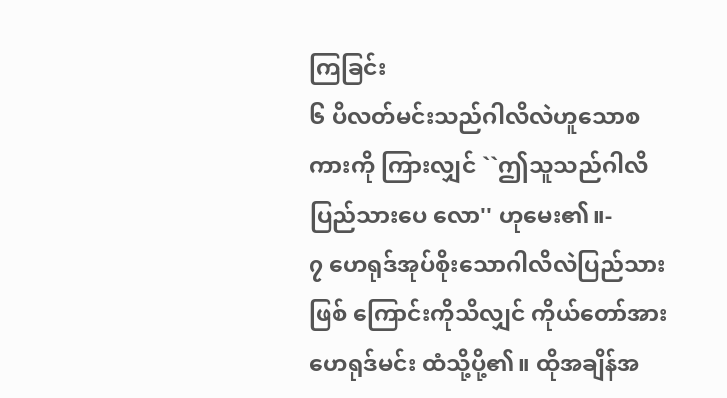ကြခြင်း
၆ ပိလတ်မင်းသည်ဂါလိလဲဟူသောစကားကို ကြားလျှင် ``ဤသူသည်ဂါလိပြည်သားပေ လော'' ဟုမေး၏။-
၇ ဟေရုဒ်အုပ်စိုးသောဂါလိလဲပြည်သားဖြစ် ကြောင်းကိုသိလျှင် ကိုယ်တော်အားဟေရုဒ်မင်း ထံသို့ပို့၏။ ထိုအချိန်အ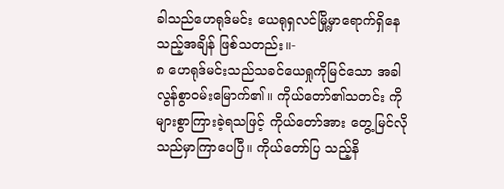ခါသည်ဟေရုဒ်မင်း ယေရုရှလင်မြို့မှာရောက်ရှိနေသည့်အချိန် ဖြစ်သတည်း။-
၈ ဟေရုဒ်မင်းသည်သခင်ယေရှုကိုမြင်သော အခါလွန်စွာဝမ်းမြောက်၏။ ကိုယ်တော်၏သတင်း ကိုများစွာကြားခဲ့ရသဖြင့် ကိုယ်တော်အား တွေ့မြင်လိုသည်မှာကြာပေပြီ။ ကိုယ်တော်ပြ သည့်နိ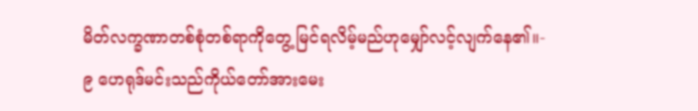မိတ်လက္ခဏာတစ်စုံတစ်ရာကိုတွေ့ မြင်ရလိမ့်မည်ဟုမျှော်လင့်လျက်နေ၏။-
၉ ဟေရုဒ်မင်းသည်ကိုယ်တော်အားမေး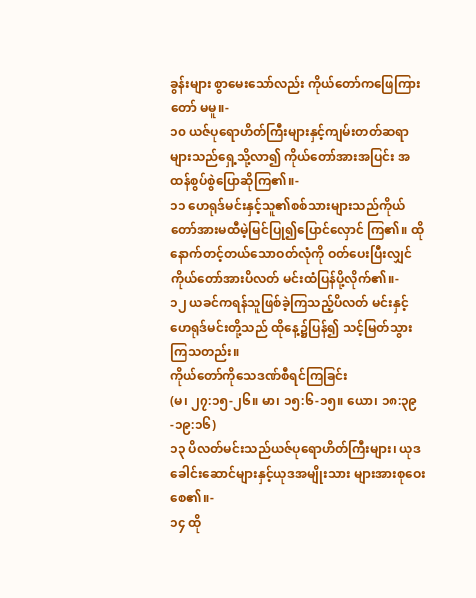ခွန်းများ စွာမေးသော်လည်း ကိုယ်တော်ကဖြေကြားတော် မမူ။-
၁၀ ယဇ်ပုရောဟိတ်ကြီးများနှင့်ကျမ်းတတ်ဆရာ များသည်ရှေ့သို့လာ၍ ကိုယ်တော်အားအပြင်း အထန်စွပ်စွဲပြောဆိုကြ၏။-
၁၁ ဟေရုဒ်မင်းနှင့်သူ၏စစ်သားများသည်ကိုယ် တော်အားမထီမဲ့မြင်ပြု၍ပြောင်လှောင် ကြ၏။ ထိုနောက်တင့်တယ်သောဝတ်လုံကို ဝတ်ပေးပြီးလျှင် ကိုယ်တော်အားပိလတ် မင်းထံပြန်ပို့လိုက်၏။-
၁၂ ယခင်ကရန်သူဖြစ်ခဲ့ကြသည့်ပိလတ် မင်းနှင့်ဟေရုဒ်မင်းတို့သည် ထိုနေ့၌ပြန်၍ သင့်မြတ်သွားကြသတည်း။
ကိုယ်တော်ကိုသေဒဏ်စီရင်ကြခြင်း
(မ၊ ၂၇:၁၅-၂၆။ မာ၊ ၁၅:၆-၁၅။ ယော၊ ၁၈:၃၉-၁၉:၁၆)
၁၃ ပိလတ်မင်းသည်ယဇ်ပုရောဟိတ်ကြီးများ၊ ယုဒခေါင်းဆောင်များနှင့်ယုဒအမျိုးသား များအားစုဝေးစေ၏။-
၁၄ ထို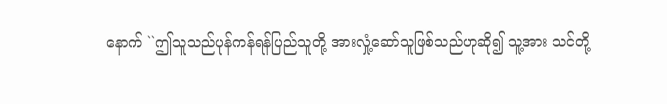နောက် ``ဤသူသည်ပုန်ကန်ရန်ပြည်သူတို့ အားလှုံ့ဆော်သူဖြစ်သည်ဟုဆို၍ သူ့အား သင်တို့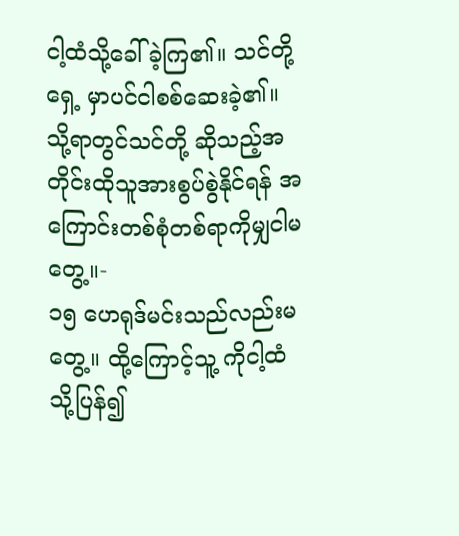ငါ့ထံသို့ခေါ်ခဲ့ကြ၏။ သင်တို့ရှေ့ မှာပင်ငါစစ်ဆေးခဲ့၏။ သို့ရာတွင်သင်တို့ ဆိုသည့်အတိုင်းထိုသူအားစွပ်စွဲနိုင်ရန် အကြောင်းတစ်စုံတစ်ရာကိုမျှငါမတွေ့။-
၁၅ ဟေရုဒ်မင်းသည်လည်းမတွေ့။ ထို့ကြောင့်သူ့ ကိုငါ့ထံသို့ပြန်၍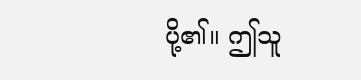ပို့၏။ ဤသူ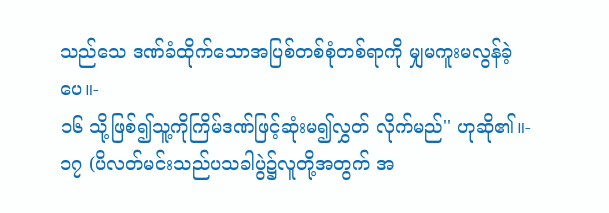သည်သေ ဒဏ်ခံထိုက်သောအပြစ်တစ်စုံတစ်ရာကို မျှမကူးမလွန်ခဲ့ပေ။-
၁၆ သို့ဖြစ်၍သူ့ကိုကြိမ်ဒဏ်ဖြင့်ဆုံးမ၍လွှတ် လိုက်မည်'' ဟုဆို၏။-
၁၇ (ပိလတ်မင်းသည်ပသခါပွဲ၌လူတို့အတွက် အ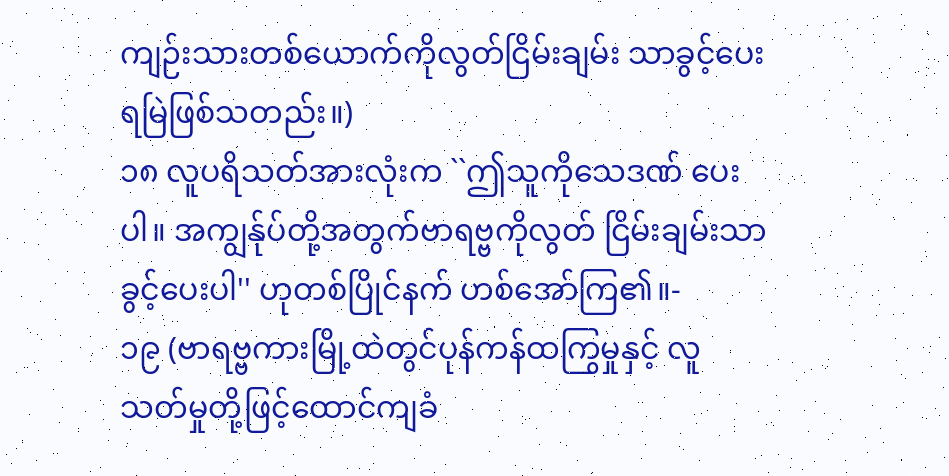ကျဉ်းသားတစ်ယောက်ကိုလွတ်ငြိမ်းချမ်း သာခွင့်ပေးရမြဲဖြစ်သတည်း။)
၁၈ လူပရိသတ်အားလုံးက ``ဤသူကိုသေဒဏ် ပေးပါ။ အကျွန်ုပ်တို့အတွက်ဗာရဗ္ဗကိုလွတ် ငြိမ်းချမ်းသာခွင့်ပေးပါ'' ဟုတစ်ပြိုင်နက် ဟစ်အော်ကြ၏။-
၁၉ (ဗာရဗ္ဗကားမြို့ထဲတွင်ပုန်ကန်ထကြွမှုနှင့် လူသတ်မှုတို့ဖြင့်ထောင်ကျခံ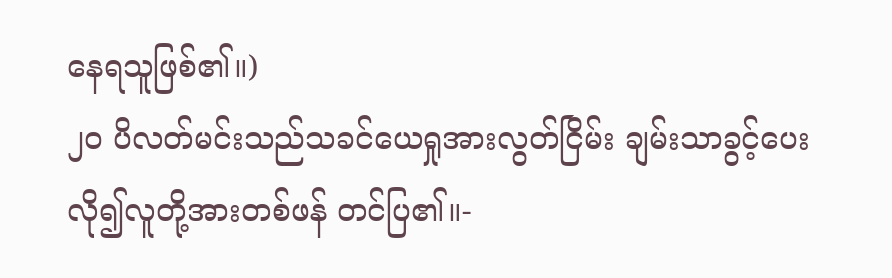နေရသူဖြစ်၏။)
၂၀ ပိလတ်မင်းသည်သခင်ယေရှုအားလွတ်ငြိမ်း ချမ်းသာခွင့်ပေးလို၍လူတို့အားတစ်ဖန် တင်ပြ၏။-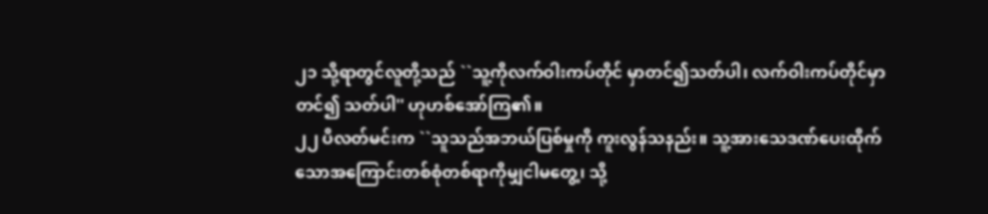၂၁ သို့ရာတွင်လူတို့သည် ``သူ့ကိုလက်ဝါးကပ်တိုင် မှာတင်၍သတ်ပါ၊ လက်ဝါးကပ်တိုင်မှာတင်၍ သတ်ပါ'' ဟုဟစ်အော်ကြ၏။
၂၂ ပိလတ်မင်းက ``သူသည်အဘယ်ပြစ်မှုကို ကူးလွန်သနည်း။ သူ့အားသေဒဏ်ပေးထိုက် သောအကြောင်းတစ်စုံတစ်ရာကိုမျှငါမတွေ့၊ သို့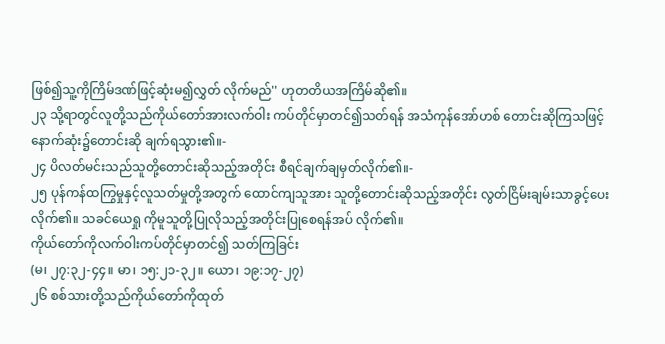ဖြစ်၍သူ့ကိုကြိမ်ဒဏ်ဖြင့်ဆုံးမ၍လွှတ် လိုက်မည်'' ဟုတတိယအကြိမ်ဆို၏။
၂၃ သို့ရာတွင်လူတို့သည်ကိုယ်တော်အားလက်ဝါး ကပ်တိုင်မှာတင်၍သတ်ရန် အသံကုန်အော်ဟစ် တောင်းဆိုကြသဖြင့်နောက်ဆုံး၌တောင်းဆို ချက်ရသွား၏။-
၂၄ ပိလတ်မင်းသည်သူတို့တောင်းဆိုသည့်အတိုင်း စီရင်ချက်ချမှတ်လိုက်၏။-
၂၅ ပုန်ကန်ထကြွမှုနှင့်လူသတ်မှုတို့အတွက် ထောင်ကျသူအား သူတို့တောင်းဆိုသည့်အတိုင်း လွတ်ငြိမ်းချမ်းသာခွင့်ပေးလိုက်၏။ သခင်ယေရှု ကိုမူသူတို့ပြုလိုသည့်အတိုင်းပြုစေရန်အပ် လိုက်၏။
ကိုယ်တော်ကိုလက်ဝါးကပ်တိုင်မှာတင်၍ သတ်ကြခြင်း
(မ၊ ၂၇:၃၂-၄၄။ မာ၊ ၁၅:၂၁-၃၂။ ယော၊ ၁၉:၁၇-၂၇)
၂၆ စစ်သားတို့သည်ကိုယ်တော်ကိုထုတ်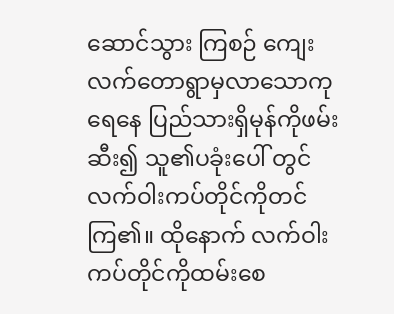ဆောင်သွား ကြစဉ် ကျေးလက်တောရွာမှလာသောကုရေနေ ပြည်သားရှိမုန်ကိုဖမ်းဆီး၍ သူ၏ပခုံးပေါ် တွင်လက်ဝါးကပ်တိုင်ကိုတင်ကြ၏။ ထိုနောက် လက်ဝါးကပ်တိုင်ကိုထမ်းစေ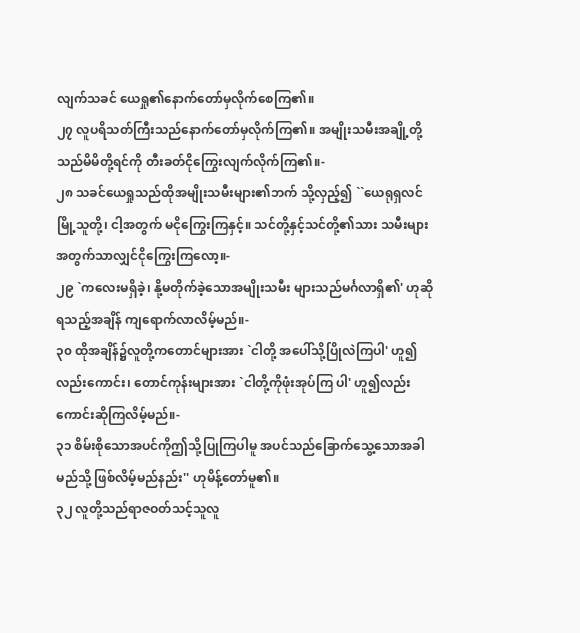လျက်သခင် ယေရှု၏နောက်တော်မှလိုက်စေကြ၏။
၂၇ လူပရိသတ်ကြီးသည်နောက်တော်မှလိုက်ကြ၏။ အမျိုးသမီးအချို့တို့သည်မိမိတို့ရင်ကို တီးခတ်ငိုကြွေးလျက်လိုက်ကြ၏။-
၂၈ သခင်ယေရှုသည်ထိုအမျိုးသမီးများ၏ဘက် သို့လှည့်၍ ``ယေရုရှလင်မြို့သူတို့၊ ငါ့အတွက် မငိုကြွေးကြနှင့်။ သင်တို့နှင့်သင်တို့၏သား သမီးများအတွက်သာလျှင်ငိုကြွေးကြလော့။-
၂၉ `ကလေးမရှိခဲ့၊ နို့မတိုက်ခဲ့သောအမျိုးသမီး များသည်မင်္ဂလာရှိ၏' ဟုဆိုရသည့်အချိန် ကျရောက်လာလိမ့်မည်။-
၃၀ ထိုအချိန်၌လူတို့ကတောင်များအား `ငါတို့ အပေါ်သို့ပြိုလဲကြပါ' ဟူ၍လည်းကောင်း၊ တောင်ကုန်းများအား `ငါတို့ကိုဖုံးအုပ်ကြ ပါ' ဟူ၍လည်းကောင်းဆိုကြလိမ့်မည်။-
၃၁ စိမ်းစိုသောအပင်ကိုဤသို့ပြုကြပါမူ အပင်သည်ခြောက်သွေ့သောအခါမည်သို့ ဖြစ်လိမ့်မည်နည်း'' ဟုမိန့်တော်မူ၏။
၃၂ လူတို့သည်ရာဇဝတ်သင့်သူလူ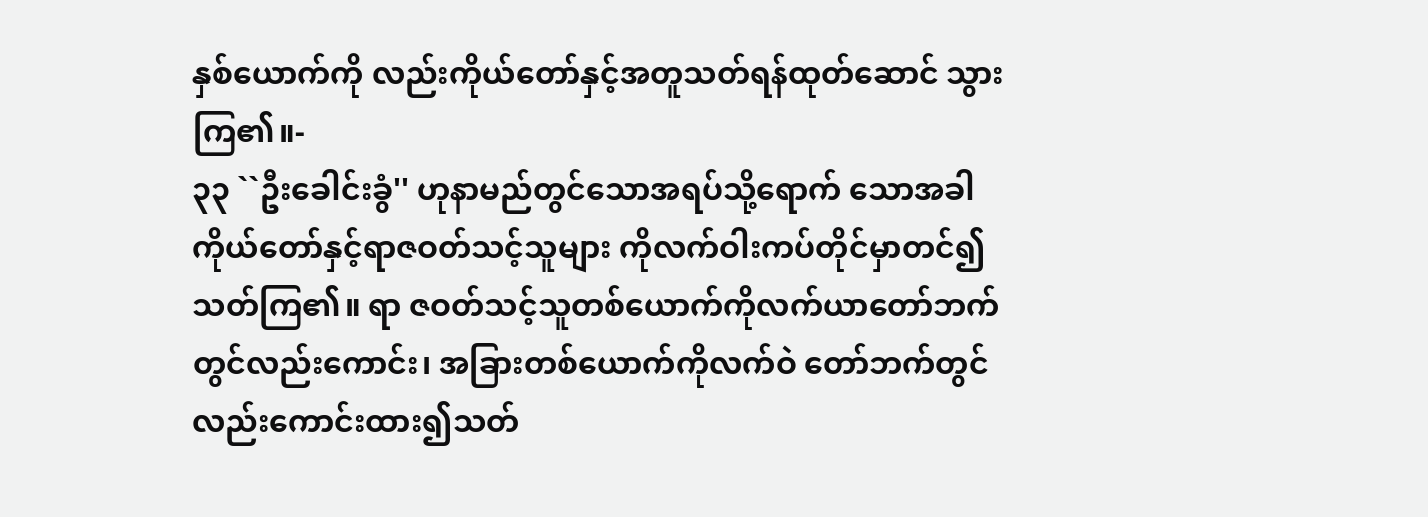နှစ်ယောက်ကို လည်းကိုယ်တော်နှင့်အတူသတ်ရန်ထုတ်ဆောင် သွားကြ၏။-
၃၃ ``ဦးခေါင်းခွံ'' ဟုနာမည်တွင်သောအရပ်သို့ရောက် သောအခါကိုယ်တော်နှင့်ရာဇဝတ်သင့်သူများ ကိုလက်ဝါးကပ်တိုင်မှာတင်၍သတ်ကြ၏။ ရာ ဇဝတ်သင့်သူတစ်ယောက်ကိုလက်ယာတော်ဘက် တွင်လည်းကောင်း၊ အခြားတစ်ယောက်ကိုလက်ဝဲ တော်ဘက်တွင်လည်းကောင်းထား၍သတ်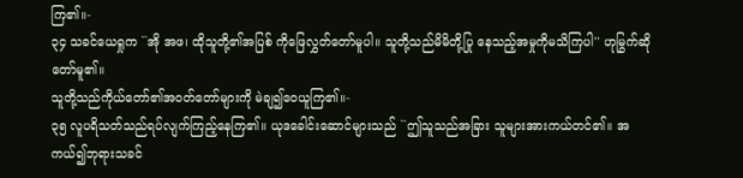ကြ၏။-
၃၄ သခင်ယေရှုက ``အို အဖ၊ ထိုသူတို့၏အပြစ် ကိုဖြေလွှတ်တော်မူပါ။ သူတို့သည်မိမိတို့ပြု နေသည့်အမှုကိုမသိကြပါ'' ဟုမြွက်ဆို တော်မူ၏။
သူတို့သည်ကိုယ်တော်၏အဝတ်တော်များကို မဲချ၍ဝေယူကြ၏။-
၃၅ လူပရိသတ်သည်ရပ်လျက်ကြည့်နေကြ၏။ ယုဒခေါင်းဆောင်များသည် ``ဤသူသည်အခြား သူများအားကယ်တင်၏။ အကယ်၍ဘုရားသခင်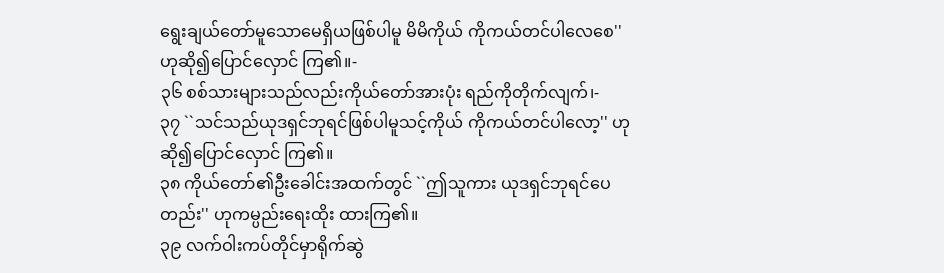ရွေးချယ်တော်မူသောမေရှိယဖြစ်ပါမူ မိမိကိုယ် ကိုကယ်တင်ပါလေစေ'' ဟုဆို၍ပြောင်လှောင် ကြ၏။-
၃၆ စစ်သားများသည်လည်းကိုယ်တော်အားပုံး ရည်ကိုတိုက်လျက်၊-
၃၇ ``သင်သည်ယုဒရှင်ဘုရင်ဖြစ်ပါမူသင့်ကိုယ် ကိုကယ်တင်ပါလော့'' ဟုဆို၍ပြောင်လှောင် ကြ၏။
၃၈ ကိုယ်တော်၏ဦးခေါင်းအထက်တွင် ``ဤသူကား ယုဒရှင်ဘုရင်ပေတည်း'' ဟုကမ္ပည်းရေးထိုး ထားကြ၏။
၃၉ လက်ဝါးကပ်တိုင်မှာရိုက်ဆွဲ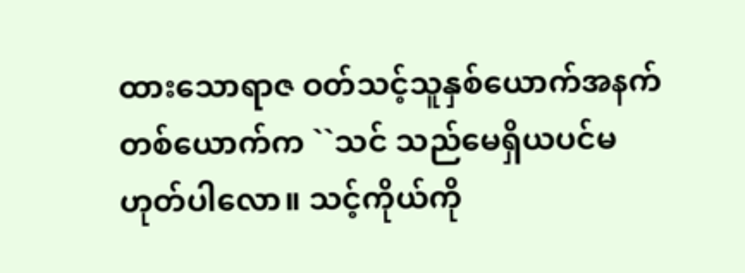ထားသောရာဇ ဝတ်သင့်သူနှစ်ယောက်အနက် တစ်ယောက်က ``သင် သည်မေရှိယပင်မဟုတ်ပါလော။ သင့်ကိုယ်ကို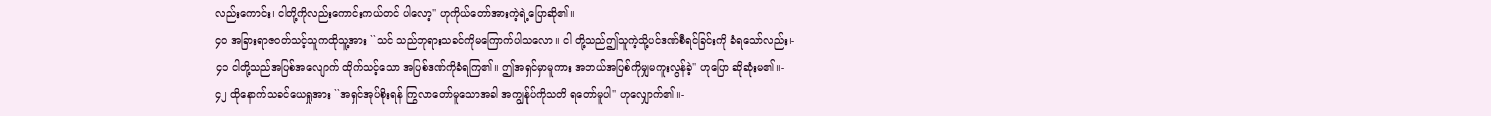လည်းကောင်း၊ ငါတို့ကိုလည်းကောင်းကယ်တင် ပါလော့'' ဟုကိုယ်တော်အားကဲ့ရဲ့ပြောဆို၏။
၄၀ အခြားရာဇဝတ်သင့်သူကထိုသူ့အား ``သင် သည်ဘုရားသခင်ကိုမကြောက်ပါသလော။ ငါ တို့သည်ဤသူကဲ့သို့ပင်ဒဏ်စီရင်ခြင်းကို ခံရသော်လည်း၊-
၄၁ ငါတို့သည်အပြစ်အလျောက် ထိုက်သင့်သော အပြစ်ဒဏ်ကိုခံရကြ၏။ ဤအရှင်မှာမူကား အဘယ်အပြစ်ကိုမျှမကူးလွန်ခဲ့'' ဟုပြော ဆိုဆုံးမ၏။-
၄၂ ထိုနောက်သခင်ယေရှုအား ``အရှင်အုပ်စိုးရန် ကြွလာတော်မူသောအခါ အကျွန်ုပ်ကိုသတိ ရတော်မူပါ'' ဟုလျှောက်၏။-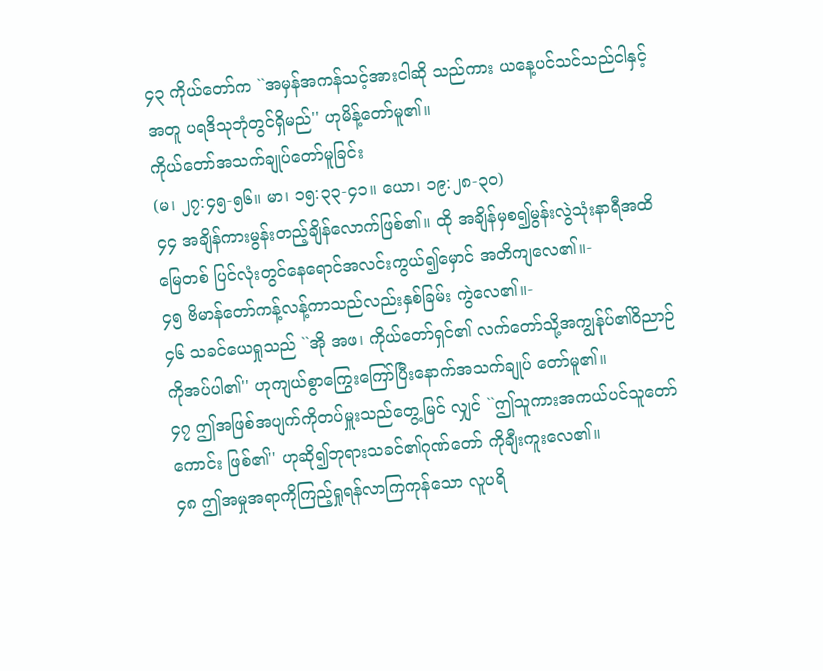၄၃ ကိုယ်တော်က ``အမှန်အကန်သင့်အားငါဆို သည်ကား ယနေ့ပင်သင်သည်ငါနှင့်အတူ ပရဒိသုဘုံတွင်ရှိမည်'' ဟုမိန့်တော်မူ၏။
ကိုယ်တော်အသက်ချုပ်တော်မူခြင်း
(မ၊ ၂၇:၄၅-၅၆။ မာ၊ ၁၅:၃၃-၄၁။ ယော၊ ၁၉:၂၈-၃၀)
၄၄ အချိန်ကားမွန်းတည့်ချိန်လောက်ဖြစ်၏။ ထို အချိန်မှစ၍မွန်းလွဲသုံးနာရီအထိ မြေတစ် ပြင်လုံးတွင်နေရောင်အလင်းကွယ်၍မှောင် အတိကျလေ၏။-
၄၅ ဗိမာန်တော်ကန့်လန့်ကာသည်လည်းနှစ်ခြမ်း ကွဲလေ၏။-
၄၆ သခင်ယေရှုသည် ``အို အဖ၊ ကိုယ်တော်ရှင်၏ လက်တော်သို့အကျွန်ုပ်၏ဝိညာဉ်ကိုအပ်ပါ၏'' ဟုကျယ်စွာကြွေးကြော်ပြီးနောက်အသက်ချုပ် တော်မူ၏။
၄၇ ဤအဖြစ်အပျက်ကိုတပ်မှူးသည်တွေ့မြင် လျှင် ``ဤသူကားအကယ်ပင်သူတော်ကောင်း ဖြစ်၏'' ဟုဆို၍ဘုရားသခင်၏ဂုဏ်တော် ကိုချီးကူးလေ၏။
၄၈ ဤအမှုအရာကိုကြည့်ရှုရန်လာကြကုန်သော လူပရိ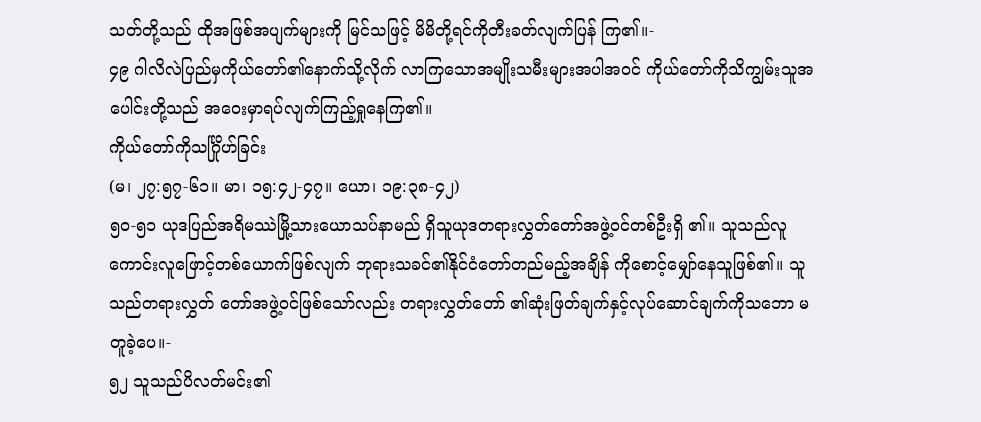သတ်တို့သည် ထိုအဖြစ်အပျက်များကို မြင်သဖြင့် မိမိတို့ရင်ကိုတီးခတ်လျက်ပြန် ကြ၏။-
၄၉ ဂါလိလဲပြည်မှကိုယ်တော်၏နောက်သို့လိုက် လာကြသောအမျိုးသမီးများအပါအဝင် ကိုယ်တော်ကိုသိကျွမ်းသူအပေါင်းတို့သည် အဝေးမှာရပ်လျက်ကြည့်ရှုနေကြ၏။
ကိုယ်တော်ကိုသင်္ဂြိုဟ်ခြင်း
(မ၊ ၂၇:၅၇-၆၁။ မာ၊ ၁၅:၄၂-၄၇။ ယော၊ ၁၉:၃၈-၄၂)
၅၀-၅၁ ယုဒပြည်အရိမဿဲမြို့သားယောသပ်နာမည် ရှိသူယုဒတရားလွှတ်တော်အဖွဲ့ဝင်တစ်ဦးရှိ ၏။ သူသည်လူကောင်းလူဖြောင့်တစ်ယောက်ဖြစ်လျက် ဘုရားသခင်၏နိုင်ငံတော်တည်မည့်အချိန် ကိုစောင့်မျှော်နေသူဖြစ်၏။ သူသည်တရားလွှတ် တော်အဖွဲ့ဝင်ဖြစ်သော်လည်း တရားလွှတ်တော် ၏ဆုံးဖြတ်ချက်နှင့်လုပ်ဆောင်ချက်ကိုသဘော မတူခဲ့ပေ။-
၅၂ သူသည်ပိလတ်မင်း၏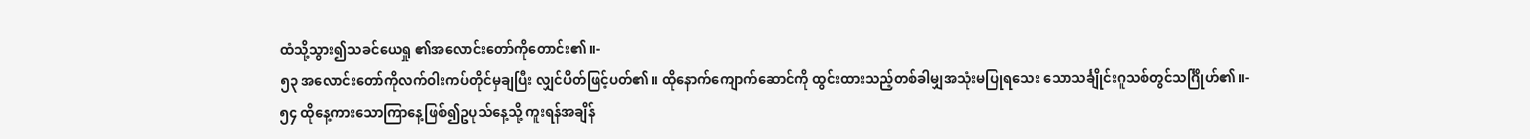ထံသို့သွား၍သခင်ယေရှု ၏အလောင်းတော်ကိုတောင်း၏။-
၅၃ အလောင်းတော်ကိုလက်ဝါးကပ်တိုင်မှချပြီး လျှင်ပိတ်ဖြင့်ပတ်၏။ ထိုနောက်ကျောက်ဆောင်ကို ထွင်းထားသည့်တစ်ခါမျှအသုံးမပြုရသေး သောသင်္ချိုင်းဂူသစ်တွင်သင်္ဂြိုဟ်၏။-
၅၄ ထိုနေ့ကားသောကြာနေ့ဖြစ်၍ဥပုသ်နေ့သို့ ကူးရန်အချိန်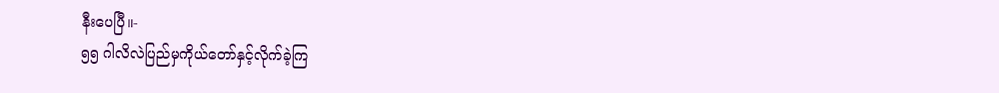နီးပေပြီ။-
၅၅ ဂါလိလဲပြည်မှကိုယ်တော်နှင့်လိုက်ခဲ့ကြ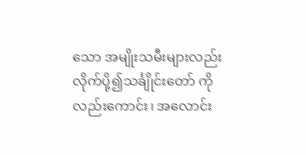သော အမျိုးသမီးများလည်းလိုက်ပို့၍သင်္ချိုင်းတော် ကိုလည်းကောင်း၊ အလောင်း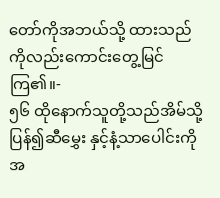တော်ကိုအဘယ်သို့ ထားသည်ကိုလည်းကောင်းတွေ့မြင်ကြ၏။-
၅၆ ထိုနောက်သူတို့သည်အိမ်သို့ပြန်၍ဆီမွှေး နှင့်နံ့သာပေါင်းကိုအ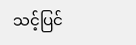သင့်ပြင်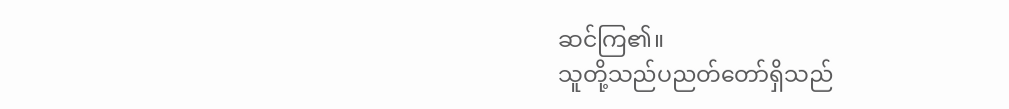ဆင်ကြ၏။
သူတို့သည်ပညတ်တော်ရှိသည်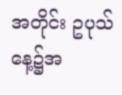အတိုင်း ဥပုသ်နေ့၌အ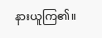နားယူကြ၏။